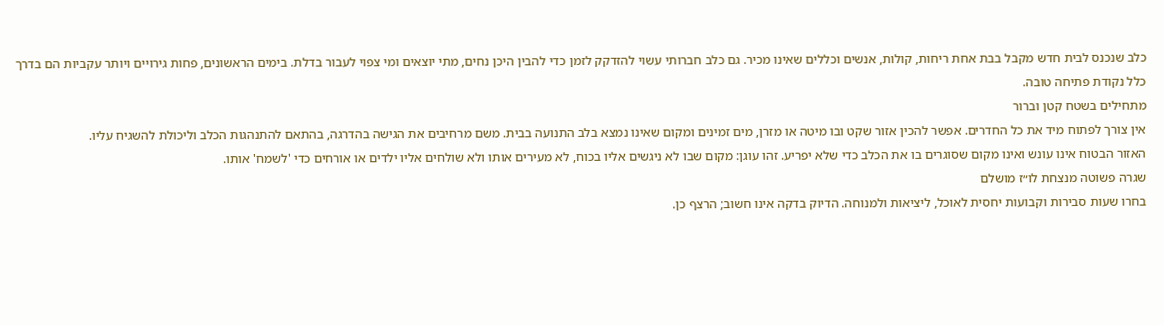כלב שנכנס לבית חדש מקבל בבת אחת ריחות, קולות, אנשים וכללים שאינו מכיר. גם כלב חברותי עשוי להזדקק לזמן כדי להבין היכן נחים, מתי יוצאים ומי צפוי לעבור בדלת. בימים הראשונים, פחות גירויים ויותר עקביות הם בדרך כלל נקודת פתיחה טובה.
מתחילים בשטח קטן וברור
אין צורך לפתוח מיד את כל החדרים. אפשר להכין אזור שקט ובו מיטה או מזרן, מים זמינים ומקום שאינו נמצא בלב התנועה בבית. משם מרחיבים את הגישה בהדרגה, בהתאם להתנהגות הכלב וליכולת להשגיח עליו.
האזור הבטוח אינו עונש ואינו מקום שסוגרים בו את הכלב כדי שלא יפריע. זהו עוגן: מקום שבו לא ניגשים אליו בכוח, לא מעירים אותו ולא שולחים אליו ילדים או אורחים כדי 'לשמח' אותו.
שגרה פשוטה מנצחת לו״ז מושלם
בחרו שעות סבירות וקבועות יחסית לאוכל, ליציאות ולמנוחה. הדיוק בדקה אינו חשוב; הרצף כן.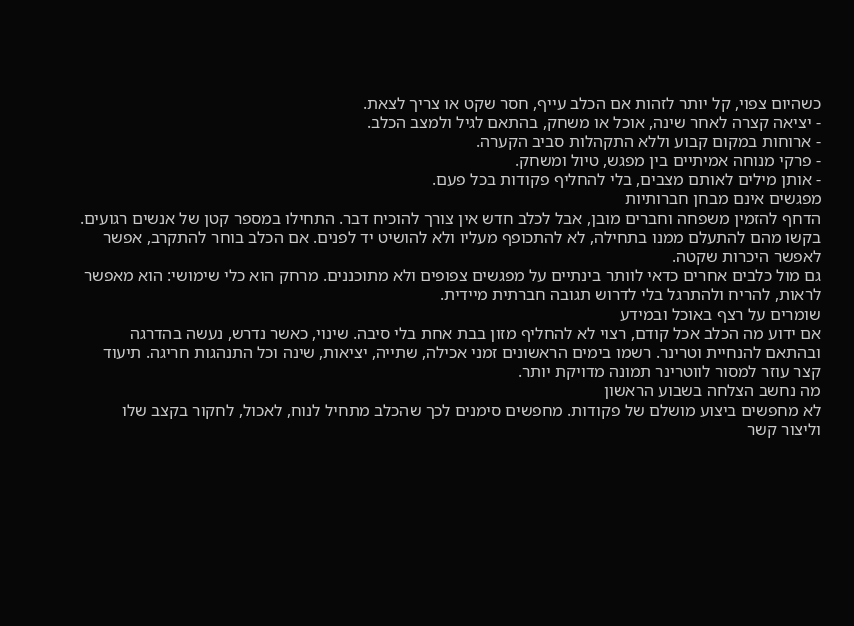כשהיום צפוי, קל יותר לזהות אם הכלב עייף, חסר שקט או צריך לצאת.
- יציאה קצרה לאחר שינה, אוכל או משחק, בהתאם לגיל ולמצב הכלב.
- ארוחות במקום קבוע וללא התקהלות סביב הקערה.
- פרקי מנוחה אמיתיים בין מפגש, טיול ומשחק.
- אותן מילים לאותם מצבים, בלי להחליף פקודות בכל פעם.
מפגשים אינם מבחן חברותיות
הדחף להזמין משפחה וחברים מובן, אבל לכלב חדש אין צורך להוכיח דבר. התחילו במספר קטן של אנשים רגועים. בקשו מהם להתעלם ממנו בתחילה, לא להתכופף מעליו ולא להושיט יד לפנים. אם הכלב בוחר להתקרב, אפשר לאפשר היכרות שקטה.
גם מול כלבים אחרים כדאי לוותר בינתיים על מפגשים צפופים ולא מתוכננים. מרחק הוא כלי שימושי: הוא מאפשר לראות, להריח ולהתרגל בלי לדרוש תגובה חברתית מיידית.
שומרים על רצף באוכל ובמידע
אם ידוע מה הכלב אכל קודם, רצוי לא להחליף מזון בבת אחת בלי סיבה. שינוי, כאשר נדרש, נעשה בהדרגה ובהתאם להנחיית וטרינר. רשמו בימים הראשונים זמני אכילה, שתייה, יציאות, שינה וכל התנהגות חריגה. תיעוד קצר עוזר למסור לווטרינר תמונה מדויקת יותר.
מה נחשב הצלחה בשבוע הראשון
לא מחפשים ביצוע מושלם של פקודות. מחפשים סימנים לכך שהכלב מתחיל לנוח, לאכול, לחקור בקצב שלו וליצור קשר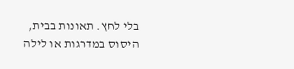בלי לחץ. תאונות בבית, היסוס במדרגות או לילה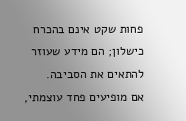פחות שקט אינם בהכרח כישלון; הם מידע שעוזר להתאים את הסביבה.
אם מופיעים פחד עוצמתי,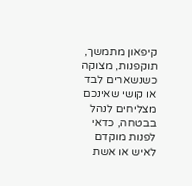קיפאון מתמשך, תוקפנות, מצוקה כשנשארים לבד או קושי שאינכם מצליחים לנהל בבטחה, כדאי לפנות מוקדם לאיש או אשת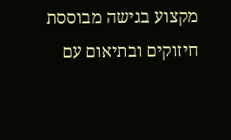מקצוע בגישה מבוססת חיזוקים ובתיאום עם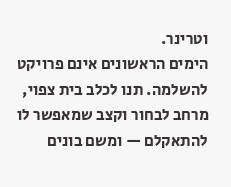וטרינר.
הימים הראשונים אינם פרויקט להשלמה. תנו לכלב בית צפוי, מרחב לבחור וקצב שמאפשר לו להתאקלם — ומשם בונים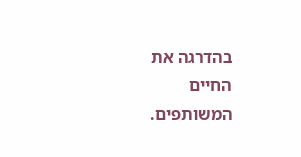בהדרגה את החיים המשותפים.